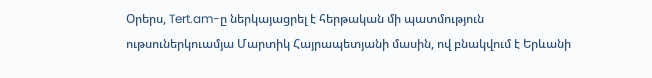Օրերս, Tert.am-ը ներկայացրել է հերթական մի պատմություն ութսուներկուամյա Մարտիկ Հայրապետյանի մասին, ով բնակվում է Երևանի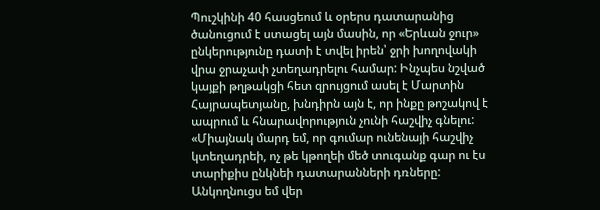Պուշկինի 40 հասցեում և օրերս դատարանից ծանուցում է ստացել այն մասին, որ «Երևան ջուր» ընկերությունը դատի է տվել իրեն՝ ջրի խողովակի վրա ջրաչափ չտեղադրելու համար: Ինչպես նշված կայքի թղթակցի հետ զրույցում ասել է Մարտին Հայրապետյանը, խնդիրն այն է, որ ինքը թոշակով է ապրում և հնարավորություն չունի հաշվիչ գնելու:
«Միայնակ մարդ եմ, որ գումար ունենայի հաշվիչ կտեղադրեի, ոչ թե կթողեի մեծ տուգանք գար ու էս տարիքիս ընկնեի դատարանների դռները: Անկողնուցս եմ վեր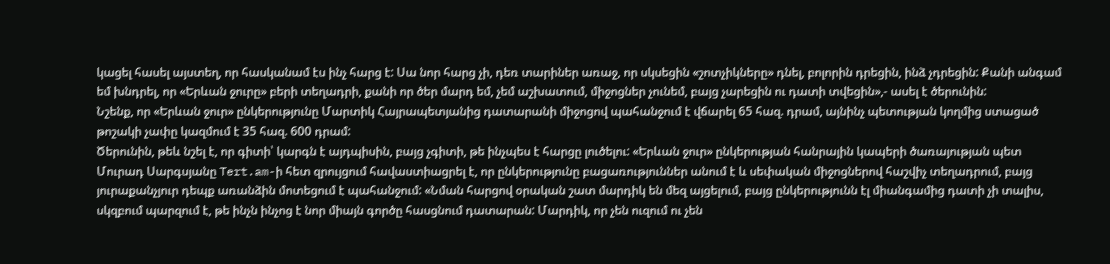կացել հասել այստեղ, որ հասկանամ էս ինչ հարց է: Սա նոր հարց չի, դեռ տարիներ առաջ, որ սկսեցին «շոտչիկները» դնել, բոլորին դրեցին, ինձ չդրեցին: Քանի անգամ եմ խնդրել, որ «Երևան ջուրը» բերի տեղադրի, քանի որ ծեր մարդ եմ, չեմ աշխատում, միջոցներ չունեմ, բայց չարեցին ու դատի տվեցին»,- ասել է ծերունին:
Նշենք, որ «Երևան ջուր» ընկերությունը Մարտիկ Հայրապետյանից դատարանի միջոցով պահանջում է վճարել 65 հազ. դրամ, այնինչ պետության կողմից ստացած թոշակի չափը կազմում է 35 հազ. 600 դրամ:
Ծերունին, թեև նշել է, որ գիտի՝ կարգն է այդպիսին, բայց չգիտի, թե ինչպես է հարցը լուծելու: «Երևան ջուր» ընկերության հանրային կապերի ծառայության պետ Մուրադ Սարգսյանը Tert.am-ի հետ զրույցում հավաստիացրել է, որ ընկերությունը բացառություններ անում է և սեփական միջոցներով հաշվիչ տեղադրում, բայց յուրաքանչյուր դեպք առանձին մոտեցում է պահանջում: «Նման հարցով օրական շատ մարդիկ են մեզ այցելում, բայց ընկերությունն էլ միանգամից դատի չի տալիս, սկզբում պարզում է, թե ինչն ինչոց է նոր միայն գործը հասցնում դատարան: Մարդիկ, որ չեն ուզում ու չեն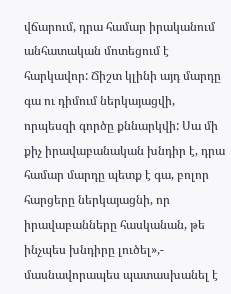վճարում, դրա համար իրականում անհատական մոտեցում է հարկավոր: Ճիշտ կլինի այդ մարդը գա ու դիմում ներկայացվի, որպեսզի գործը քննարկվի: Սա մի քիչ իրավաբանական խնդիր է, դրա համար մարդը պետք է գա, բոլոր հարցերը ներկայացնի, որ իրավաբանները հասկանան, թե ինչպես խնդիրը լուծել»,- մասնավորապես պատասխանել է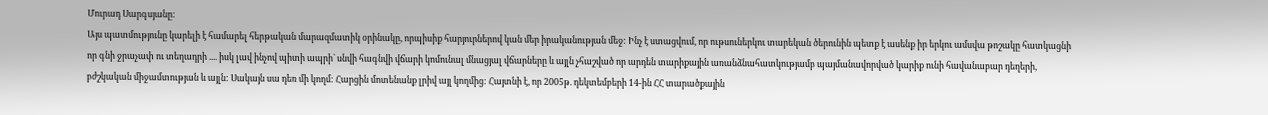Մուրադ Սարգսյանը:
Այս պատմությունը կարելի է համարել հերթական մարազմատիկ օրինակը, որպիսիք հարյուրներով կան մեր իրականության մեջ: Ինչ է ստացվում, որ ութսուներկու տարեկան ծերունին պետք է ասենք իր երկու ամսվա թոշակը հատկացնի որ գնի ջրաչափ ու տեղադրի .... իսկ լավ ինչով պիտի ապրի` սնվի հագնվի վճարի կոմունալ մնացյալ վճարները և այլն չհաշված որ արդեն տարիքային առանձնահատկությամբ պայմանավորված կարիք ունի հավանաբար դեղերի, բժշկական միջամտության և այլն: Սակայն սա դեռ մի կողմ: Հարցին մոտենանք լրիվ այլ կողմից: Հայտնի է, որ 2005թ. դեկտեմբերի 14-ին ՀՀ տարածքային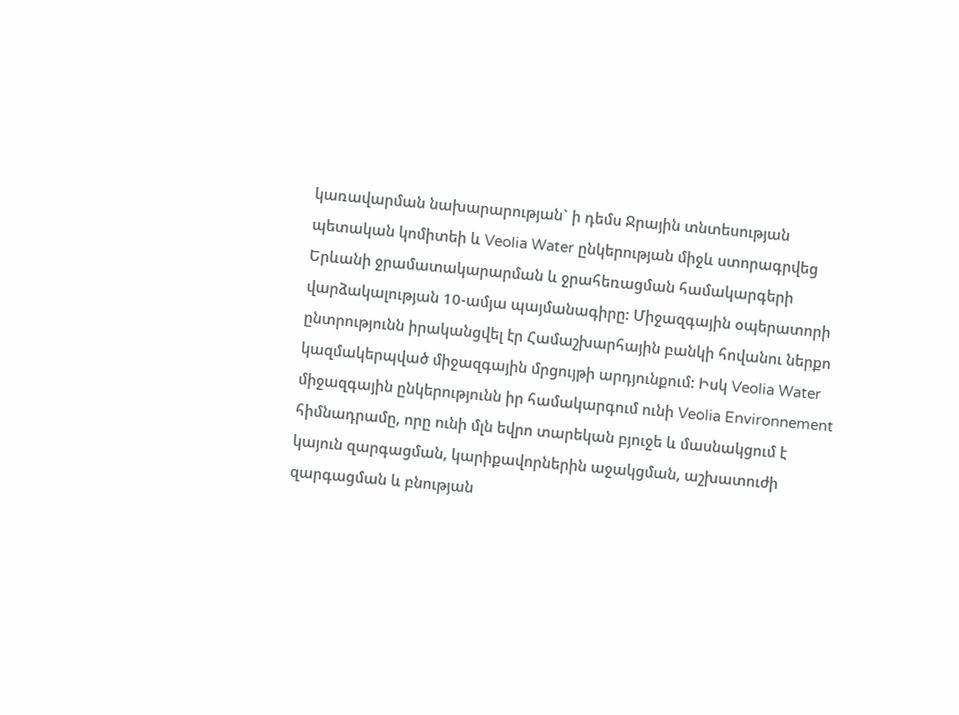կառավարման նախարարության` ի դեմս Ջրային տնտեսության պետական կոմիտեի և Veolia Water ընկերության միջև ստորագրվեց Երևանի ջրամատակարարման և ջրահեռացման համակարգերի վարձակալության 10-ամյա պայմանագիրը: Միջազգային օպերատորի ընտրությունն իրականցվել էր Համաշխարհային բանկի հովանու ներքո կազմակերպված միջազգային մրցույթի արդյունքում: Իսկ Veolia Water միջազգային ընկերությունն իր համակարգում ունի Veolia Environnement հիմնադրամը, որը ունի մլն եվրո տարեկան բյուջե և մասնակցում է կայուն զարգացման, կարիքավորներին աջակցման, աշխատուժի զարգացման և բնության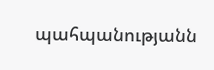պահպանությանն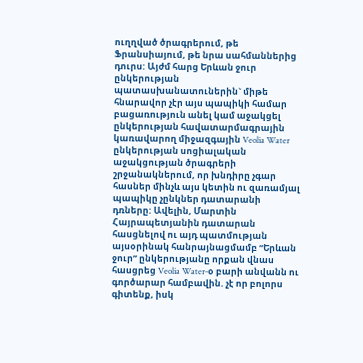ուղղված ծրագրերում, թե Ֆրանսիայում, թե նրա սահմաններից դուրս: Այժմ հարց Երևան ջուր ընկերության պատասխանատուներին` միթե հնարավոր չէր այս պապիկի համար բացառություն անել կամ աջակցել ընկերության հավատարմագրային կառավարող միջազգային Veolia Water ընկերության սոցիալական աջակցության ծրագրերի շրջանակներում, որ խնդիրը չգար հասներ մինչև այս կետին ու զառամյալ պապիկը չընկներ դատարանի դռները: Ավելին, Մարտին Հայրապետյանին դատարան հասցնելով ու այդ պատմության այսօրինակ հանրայնացմամբ “Երևան ջուր” ընկերությանը որքան վնաս հասցրեց Veolia Water-օ բարի անվանն ու գործարար համբավին. չէ որ բոլորս գիտենք, իսկ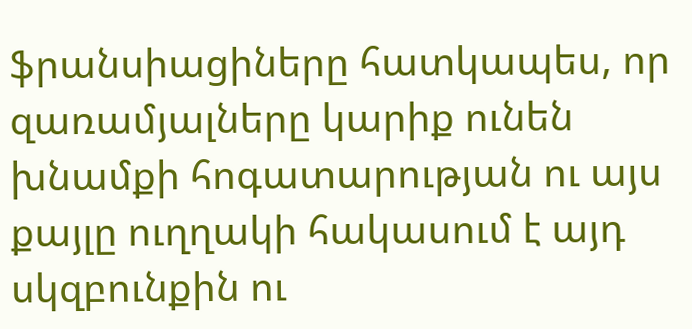ֆրանսիացիները հատկապես, որ զառամյալները կարիք ունեն խնամքի հոգատարության ու այս քայլը ուղղակի հակասում է այդ սկզբունքին ու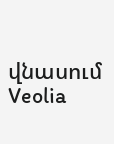վնասում Veolia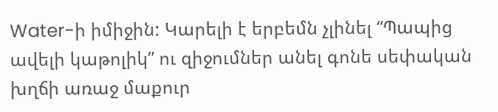Water-ի իմիջին: Կարելի է երբեմն չլինել “Պապից ավելի կաթոլիկ” ու զիջումներ անել գոնե սեփական խղճի առաջ մաքուր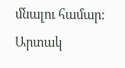մնալու համար:
Արտակ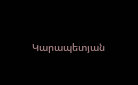Կարապետյան